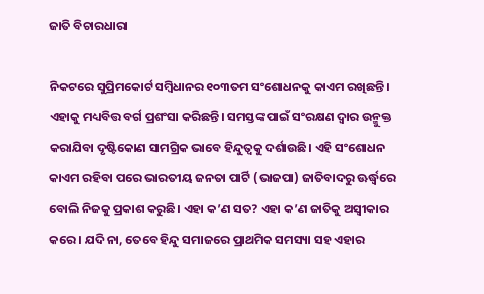ଜାତି ବିଚାରଧାରା

ନିକଟରେ ସୁପ୍ରିମକୋର୍ଟ ସମ୍ବିଧାନର ୧୦୩ତମ ସଂଶୋଧନକୁ କାଏମ ରଖିଛନ୍ତି। ଏହାକୁ ମଧ୍ୟବିତ୍ତ ବର୍ଗ ପ୍ରଶଂସା କରିଛନ୍ତି। ସମସ୍ତଙ୍କ ପାଇଁ ସଂରକ୍ଷଣ ଦ୍ୱାର ଉନ୍ମୁକ୍ତ କରାଯିବା ଦୃଷ୍ଟିକୋଣ ସାମଗ୍ରିକ ଭାବେ ହିନ୍ଦୁତ୍ୱକୁ ଦର୍ଶାଉଛି। ଏହି ସଂଶୋଧନ କାଏମ ରହିବା ପରେ ଭାରତୀୟ ଜନତା ପାର୍ଟି (ଭାଜପା) ଜାତିବାଦରୁ ଊର୍ଦ୍ଧ୍ୱରେ ବୋଲି ନିଜକୁ ପ୍ରକାଶ କରୁଛି। ଏହା କ’ଣ ସତ? ଏହା କ’ଣ ଜାତିକୁ ଅସ୍ବୀକାର କରେ। ଯଦି ନା, ତେବେ ହିନ୍ଦୁ ସମାଜରେ ପ୍ରାଥମିକ ସମସ୍ୟା ସହ ଏହାର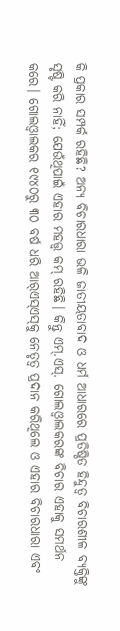କି ପ୍ରକାର ସମ୍ପର୍କ ରହିଛି? ଅନ୍ୟ ବିଚାରଧାରା ଭଳି ଜାତୀୟତାବାଦ ଓ ଧର୍ମ ଆଧାରରେ ପ୍ରତିଷ୍ଠିତ ହିନ୍ଦୁତ୍ୱ ବିଚାରଶୀଳ ବ୍ୟକ୍ତିଙ୍କୁ ସୃଷ୍ଟି କରି ନାହିଁ; ଯେଉଁଥିପାଇଁ ଏହାର ମହତ୍ତ୍ୱ କମ୍‌ ରହିଛି। କିନ୍ତୁ ଏମ୍‌.ଏସ୍‌. ଗୋଲଓ୍ବାଲକରଙ୍କ ବିଚାର ଏହାକୁ ସମର୍ଥନ କରେ। ଗୋଲଓ୍ବାଲକର ୧୯୪୦ରୁ ୩୦ ବର୍ଷ ଧରି ଆର୍‌ଏସ୍‌ଏସ୍‌କୁ ନେତୃତ୍ୱ ପ୍ରଦାନ କରିଥିଲେ ଓ ଏହାର ବିଚାରଧାରା ଏବଂ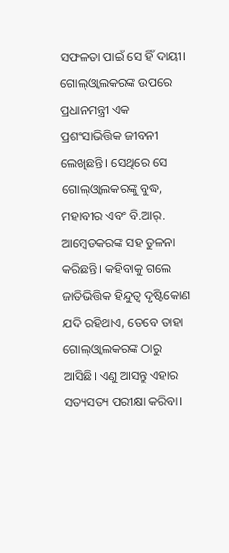ସଫଳତା ପାଇଁ ସେ ହିଁ ଦାୟୀ।
ଗୋଲ୍‌ଓ୍ବାଲକରଙ୍କ ଉପରେ ପ୍ରଧାନମନ୍ତ୍ରୀ ଏକ ପ୍ରଶଂସାଭିତ୍ତିକ ଜୀବନୀ ଲେଖିଛନ୍ତି। ସେଥିରେ ସେ ଗୋଲ୍‌ଓ୍ବାଲକରଙ୍କୁ ବୁଦ୍ଧ, ମହାବୀର ଏବଂ ବି.ଆର୍‌. ଆମ୍ବେଡକରଙ୍କ ସହ ତୁଳନା କରିଛନ୍ତି। କହିବାକୁ ଗଲେ ଜାତିଭିତ୍ତିକ ହିନ୍ଦୁତ୍ୱ ଦୃଷ୍ଟିକୋଣ ଯଦି ରହିଥାଏ, ତେବେ ତାହା ଗୋଲ୍‌ଓ୍ବାଲକରଙ୍କ ଠାରୁ ଆସିଛି। ଏଣୁ ଆସନ୍ତୁ ଏହାର ସତ୍ୟସତ୍ୟ ପରୀକ୍ଷା କରିବା।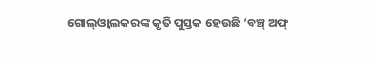ଗୋଲ୍‌ଓ୍ବାଲକରଙ୍କ କୃତି ପୁସ୍ତକ ହେଉଛି ‘ବଞ୍ଚ୍‌ ଅଫ୍‌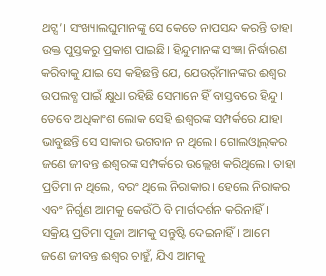ଥଟ୍ସ’। ସଂଖ୍ୟାଲଘୁମାନଙ୍କୁ ସେ କେତେ ନାପସନ୍ଦ କରନ୍ତି ତାହା ଉକ୍ତ ପୁସ୍ତକରୁ ପ୍ରକାଶ ପାଇଛି। ହିନ୍ଦୁମାନଙ୍କ ସଂଜ୍ଞା ନିର୍ଦ୍ଧାରଣ କରିବାକୁ ଯାଇ ସେ କହିଛନ୍ତି ଯେ, ଯେଉର୍ଁମାନଙ୍କର ଈଶ୍ୱର ଉପଲବ୍ଧ ପାଇଁ କ୍ଷୁଧା ରହିଛି ସେମାନେ ହିଁ ବାସ୍ତବରେ ହିନ୍ଦୁ। ତେବେ ଅଧିକାଂଶ ଲୋକ ସେହି ଈଶ୍ୱରଙ୍କ ସମ୍ପର୍କରେ ଯାହା ଭାବୁଛନ୍ତି ସେ ସାକାର ଭଗବାନ ନ ଥିଲେ। ଗୋଲଓ୍ବାଲ୍‌କର ଜଣେ ଜୀବନ୍ତ ଈଶ୍ୱରଙ୍କ ସମ୍ପର୍କରେ ଉଲ୍ଲେଖ କରିଥିଲେ। ତାହା ପ୍ରତିମା ନ ଥିଲେ, ବରଂ ଥିଲେ ନିରାକାର। ହେଲେ ନିରାକର ଏବଂ ନିର୍ଗୁଣ ଆମକୁ କେଉଁଠି ବି ମାର୍ଗଦର୍ଶନ କରିନାହିଁ। ସକ୍ରିୟ ପ୍ରତିମା ପୂଜା ଆମକୁ ସନ୍ତୁଷ୍ଟି ଦେଇନାହିଁ। ଆମେ ଜଣେ ଜୀବନ୍ତ ଈଶ୍ୱର ଚାହୁଁ, ଯିଏ ଆମକୁ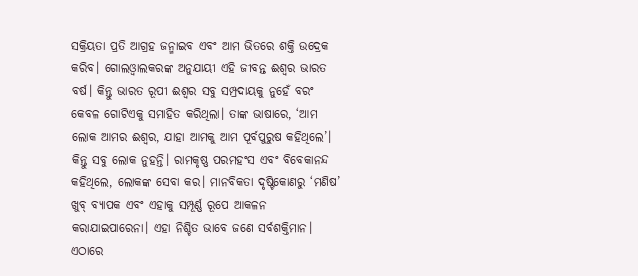ସକ୍ରିୟତା ପ୍ରତି ଆଗ୍ରହ ଜନ୍ମାଇବ ଏବଂ ଆମ ଭିତରେ ଶକ୍ତି ଉଦ୍ରେକ କରିବ। ଗୋଲଓ୍ବାଲକରଙ୍କ ଅନୁଯାୟୀ ଏହି ଜୀବନ୍ତ ଈଶ୍ୱର ଭାରତ ବର୍ଷ। କିନ୍ତୁ ଭାରତ ରୂପୀ ଈଶ୍ୱର ସବୁ ସମ୍ପ୍ରଦାୟକୁ ନୁହେଁ ବରଂ କେବଳ ଗୋଟିଏକୁ ସମାହିତ କରିଥିଲା। ତାଙ୍କ ଭାଷାରେ, ‘ଆମ ଲୋକ ଆମର ଈଶ୍ୱର, ଯାହା ଆମକୁ ଆମ ପୂର୍ବପୁରୁଷ କହିଥିଲେ’। କିନ୍ତୁ ସବୁ ଲୋକ ନୁହନ୍ତି। ରାମକୃଷ୍ଣ ପରମହଂସ ଏବଂ ବିବେକାନନ୍ଦ କହିଥିଲେ, ଲୋକଙ୍କ ସେବା କର। ମାନବିକତା ଦୃଷ୍ଟିକୋଣରୁ ‘ମଣିଷ’ ଖୁବ୍‌ ବ୍ୟାପକ ଏବଂ ଏହାକୁ ସମ୍ପୂର୍ଣ୍ଣ ରୂପେ ଆକଳନ କରାଯାଇପାରେନା। ଏହା ନିଶ୍ଚିତ ଭାବେ ଜଣେ ସର୍ବଶକ୍ତିମାନ। ଏଠାରେ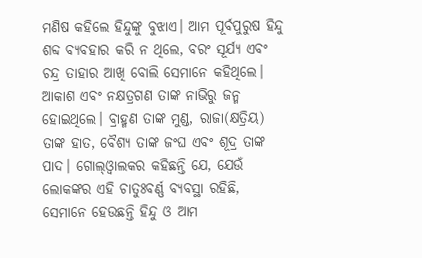ମଣିଷ କହିଲେ ହିନ୍ଦୁଙ୍କୁ ବୁଝାଏ। ଆମ ପୂର୍ବପୁରୁଷ ହିନ୍ଦୁ ଶବ୍ଦ ବ୍ୟବହାର କରି ନ ଥିଲେ, ବରଂ ସୂର୍ଯ୍ୟ ଏବଂ ଚନ୍ଦ୍ର ତାହାର ଆଖି ବୋଲି ସେମାନେ କହିଥିଲେ। ଆକାଶ ଏବଂ ନକ୍ଷତ୍ରଗଣ ତାଙ୍କ ନାଭିରୁ ଜନ୍ମ ହୋଇଥିଲେ। ବ୍ରାହ୍ମଣ ତାଙ୍କ ମୁଣ୍ଡ, ରାଜା(କ୍ଷତ୍ରିୟ) ତାଙ୍କ ହାତ, ବୈଶ୍ୟ ତାଙ୍କ ଜଂଘ ଏବଂ ଶୂଦ୍ର ତାଙ୍କ ପାଦ। ଗୋଲ୍‌ଓ୍ବାଲକର କହିଛନ୍ତି ଯେ, ଯେଉଁ ଲୋକଙ୍କର ଏହି ଚାତୁଃବର୍ଣ୍ଣ ବ୍ୟବସ୍ଥା ରହିଛି, ସେମାନେ ହେଉଛନ୍ତି ହିନ୍ଦୁ ଓ ଆମ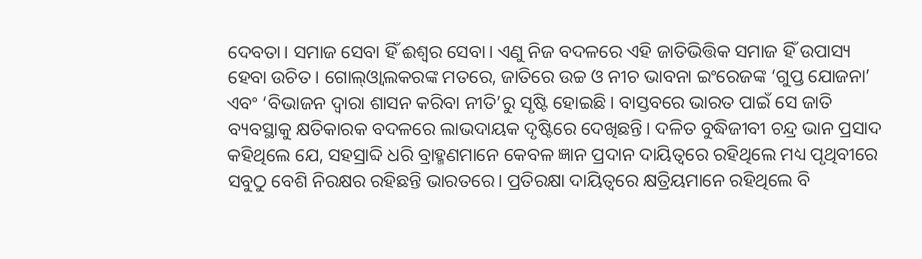ଦେବତା। ସମାଜ ସେବା ହିଁ ଈଶ୍ୱର ସେବା। ଏଣୁ ନିଜ ବଦଳରେ ଏହି ଜାତିଭିତ୍ତିକ ସମାଜ ହିଁ ଉପାସ୍ୟ ହେବା ଉଚିତ। ଗୋଲ୍‌ଓ୍ବାଲକରଙ୍କ ମତରେ, ଜାତିରେ ଉଚ୍ଚ ଓ ନୀଚ ଭାବନା ଇଂରେଜଙ୍କ ‘ଗୁପ୍ତ ଯୋଜନା’ ଏବଂ ‘ବିଭାଜନ ଦ୍ୱାରା ଶାସନ କରିବା ନୀତି’ରୁ ସୃଷ୍ଟି ହୋଇଛି। ବାସ୍ତବରେ ଭାରତ ପାଇଁ ସେ ଜାତି ବ୍ୟବସ୍ଥାକୁ କ୍ଷତିକାରକ ବଦଳରେ ଲାଭଦାୟକ ଦୃଷ୍ଟିରେ ଦେଖିଛନ୍ତି। ଦଳିତ ବୁଦ୍ଧିଜୀବୀ ଚନ୍ଦ୍ର ଭାନ ପ୍ରସାଦ କହିଥିଲେ ଯେ, ସହସ୍ରାବ୍ଦି ଧରି ବ୍ରାହ୍ମଣମାନେ କେବଳ ଜ୍ଞାନ ପ୍ରଦାନ ଦାୟିତ୍ୱରେ ରହିଥିଲେ ମଧ୍ୟ ପୃଥିବୀରେ ସବୁଠୁ ବେଶି ନିରକ୍ଷର ରହିଛନ୍ତି ଭାରତରେ। ପ୍ରତିରକ୍ଷା ଦାୟିତ୍ୱରେ କ୍ଷତ୍ରିୟମାନେ ରହିଥିଲେ ବି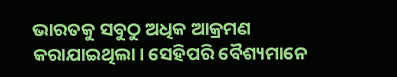ଭାରତକୁ ସବୁଠୁ ଅଧିକ ଆକ୍ରମଣ କରାଯାଇଥିଲା। ସେହିପରି ବୈଶ୍ୟମାନେ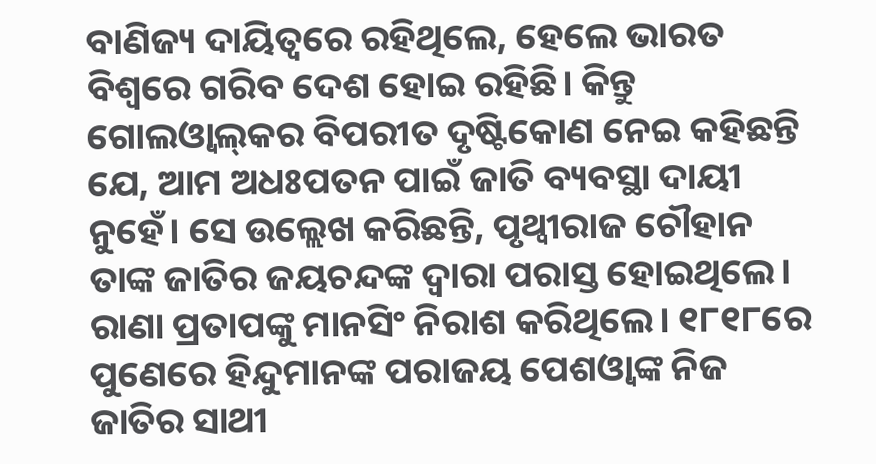ବାଣିଜ୍ୟ ଦାୟିତ୍ୱରେ ରହିଥିଲେ, ହେଲେ ଭାରତ ବିଶ୍ୱରେ ଗରିବ ଦେଶ ହୋଇ ରହିଛି। କିନ୍ତୁ ଗୋଲଓ୍ବାଲ୍‌କର ବିପରୀତ ଦୃଷ୍ଟିକୋଣ ନେଇ କହିଛନ୍ତି ଯେ, ଆମ ଅଧଃପତନ ପାଇଁ ଜାତି ବ୍ୟବସ୍ଥା ଦାୟୀ ନୁହେଁ। ସେ ଉଲ୍ଲେଖ କରିଛନ୍ତି, ପୃଥ୍ବୀରାଜ ଚୌହାନ ତାଙ୍କ ଜାତିର ଜୟଚନ୍ଦଙ୍କ ଦ୍ୱାରା ପରାସ୍ତ ହୋଇଥିଲେ। ରାଣା ପ୍ରତାପଙ୍କୁ ମାନସିଂ ନିରାଶ କରିଥିଲେ। ୧୮୧୮ରେ ପୁଣେରେ ହିନ୍ଦୁମାନଙ୍କ ପରାଜୟ ପେଶଓ୍ବାଙ୍କ ନିଜ ଜାତିର ସାଥୀ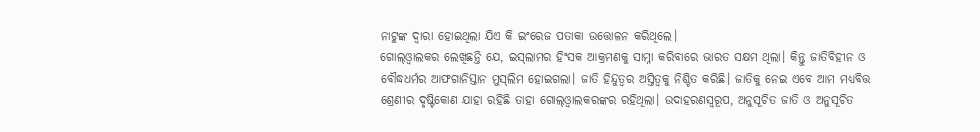ନାଟୁଙ୍କ ଦ୍ୱାରା ହୋଇଥିଲା ଯିଏ କି ଇଂରେଜ ପତାକା ଉତ୍ତୋଳନ କରିଥିଲେ।
ଗୋଲ୍‌ଓ୍ବାଲକର ଲେଖିଛନ୍ତି ଯେ, ଇସ୍‌ଲାମର ହିଂସକ ଆକ୍ରମଣକୁ ସାମ୍ନା କରିବାରେ ଭାରତ ସକ୍ଷମ ଥିଲା। କିନ୍ତୁ ଜାତିବିହୀନ ଓ ବୌଦ୍ଧଧର୍ମର ଆଫଗାନିସ୍ତାନ ମୁସ୍‌ଲିମ ହୋଇଗଲା। ଜାତି ହିନ୍ଦୁତ୍ୱର ଅସ୍ତିତ୍ୱକୁ ନିଶ୍ଚିତ କରିଛି। ଜାତିକୁ ନେଇ ଏବେ ଆମ ମଧ୍ୟବିତ୍ତ ଶ୍ରେଣୀର ଦୃଷ୍ଟିକୋଣ ଯାହା ରହିଛି ତାହା ଗୋଲ୍‌ଓ୍ବାଲକରଙ୍କର ରହିଥିଲା। ଉଦାହରଣସ୍ବରୂପ, ଅନୁସୂଚିତ ଜାତି ଓ ଅନୁସୂଚିତ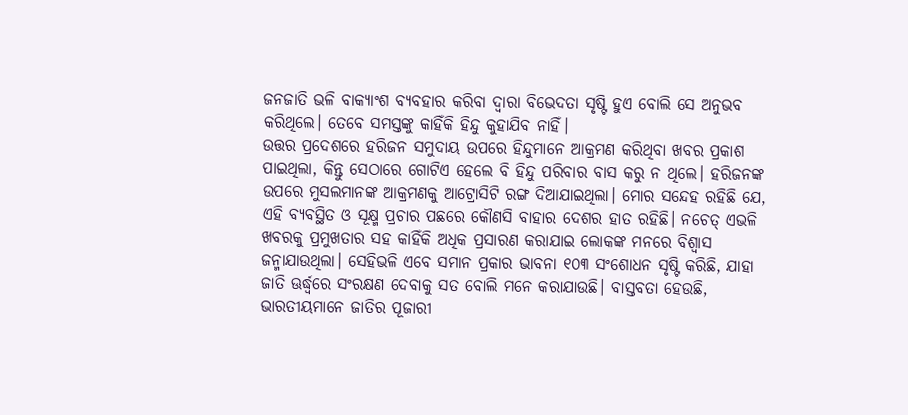ଜନଜାତି ଭଳି ବାକ୍ୟାଂଶ ବ୍ୟବହାର କରିବା ଦ୍ୱାରା ବିଭେଦତା ସୃଷ୍ଟି ହୁଏ ବୋଲି ସେ ଅନୁଭବ କରିଥିଲେ। ତେବେ ସମସ୍ତଙ୍କୁ କାହିଁକି ହିନ୍ଦୁ କୁହାଯିବ ନାହିଁ।
ଉତ୍ତର ପ୍ରଦେଶରେ ହରିଜନ ସମୁଦାୟ ଉପରେ ହିନ୍ଦୁମାନେ ଆକ୍ରମଣ କରିଥିବା ଖବର ପ୍ରକାଶ ପାଇଥିଲା, କିନ୍ତୁ ସେଠାରେ ଗୋଟିଏ ହେଲେ ବି ହିନ୍ଦୁ ପରିବାର ବାସ କରୁ ନ ଥିଲେ। ହରିଜନଙ୍କ ଉପରେ ମୁସଲମାନଙ୍କ ଆକ୍ରମଣକୁ ଆଟ୍ରୋସିଟି ରଙ୍ଗ ଦିଆଯାଇଥିଲା। ମୋର ସନ୍ଦେହ ରହିଛି ଯେ, ଏହି ବ୍ୟବସ୍ଥିତ ଓ ସୂକ୍ଷ୍ମ ପ୍ରଚାର ପଛରେ କୌଣସି ବାହାର ଦେଶର ହାତ ରହିଛି। ନଚେତ୍‌ ଏଭଳି ଖବରକୁ ପ୍ରମୁଖତାର ସହ କାହିଁକି ଅଧିକ ପ୍ରସାରଣ କରାଯାଇ ଲୋକଙ୍କ ମନରେ ବିଶ୍ୱାସ ଜନ୍ମାଯାଉଥିଲା। ସେହିଭଳି ଏବେ ସମାନ ପ୍ରକାର ଭାବନା ୧୦୩ ସଂଶୋଧନ ସୃଷ୍ଟି କରିଛି, ଯାହା ଜାତି ଊର୍ଦ୍ଧ୍ୱରେ ସଂରକ୍ଷଣ ଦେବାକୁ ସତ ବୋଲି ମନେ କରାଯାଉଛି। ବାସ୍ତବତା ହେଉଛି, ଭାରତୀୟମାନେ ଜାତିର ପୂଜାରୀ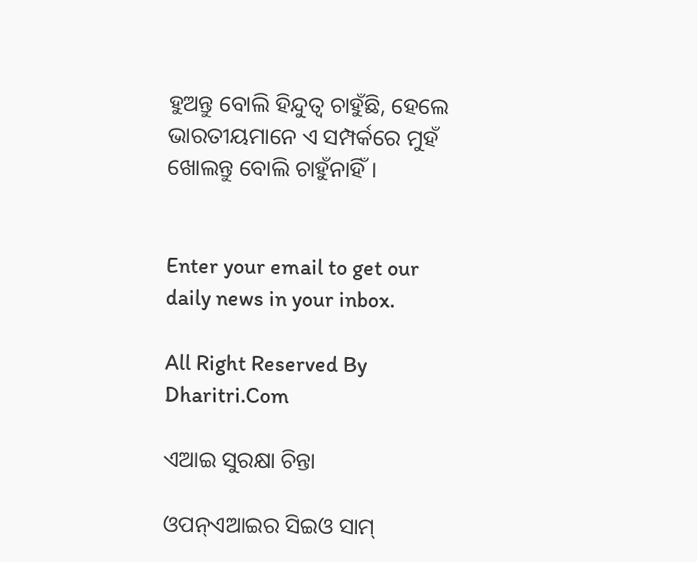ହୁଅନ୍ତୁ ବୋଲି ହିନ୍ଦୁତ୍ୱ ଚାହୁଁଛି, ହେଲେ ଭାରତୀୟମାନେ ଏ ସମ୍ପର୍କରେ ମୁହଁ ଖୋଲନ୍ତୁ ବୋଲି ଚାହୁଁନାହିଁ।


Enter your email to get our daily news in your inbox.

All Right Reserved By Dharitri.Com

ଏଆଇ ସୁରକ୍ଷା ଚିନ୍ତା

ଓପନ୍‌ଏଆଇର ସିଇଓ ସାମ୍‌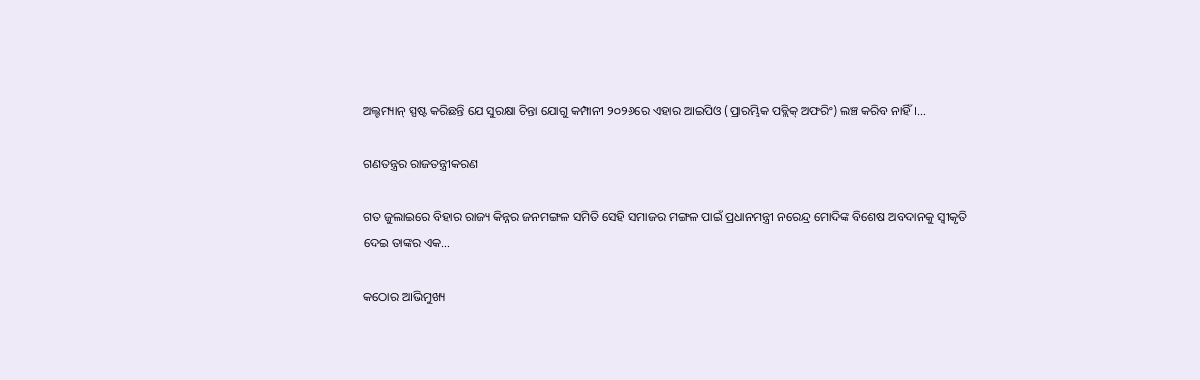ଅଲ୍ଟମ୍ୟାନ୍‌ ସ୍ପଷ୍ଟ କରିଛନ୍ତି ଯେ ସୁରକ୍ଷା ଚିନ୍ତା ଯୋଗୁ କମ୍ପାନୀ ୨୦୨୬ରେ ଏହାର ଆଇପିଓ (ପ୍ରାରମ୍ଭିକ ପବ୍ଲିକ୍‌ ଅଫରିଂ) ଲଞ୍ଚ କରିବ ନାହିଁ।…

ଗଣତନ୍ତ୍ରର ରାଜତନ୍ତ୍ରୀକରଣ

ଗତ ଜୁଲାଇରେ ବିହାର ରାଜ୍ୟ କିନ୍ନର ଜନମଙ୍ଗଳ ସମିତି ସେହି ସମାଜର ମଙ୍ଗଳ ପାଇଁ ପ୍ରଧାନମନ୍ତ୍ରୀ ନରେନ୍ଦ୍ର ମୋଦିଙ୍କ ବିଶେଷ ଅବଦାନକୁ ସ୍ବୀକୃତି ଦେଇ ତାଙ୍କର ଏକ…

କଠୋର ଆଭିମୁଖ୍ୟ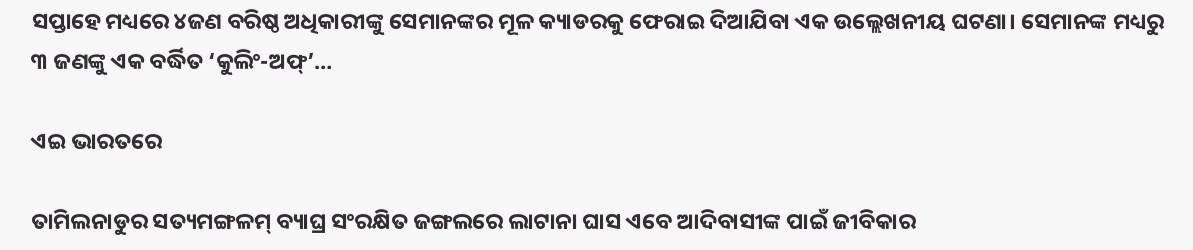ସପ୍ତାହେ ମଧ୍ୟରେ ୪ଜଣ ବରିଷ୍ଠ ଅଧିକାରୀଙ୍କୁ ସେମାନଙ୍କର ମୂଳ କ୍ୟାଡରକୁ ଫେରାଇ ଦିଆଯିବା ଏକ ଉଲ୍ଲେଖନୀୟ ଘଟଣା। ସେମାନଙ୍କ ମଧ୍ୟରୁ ୩ ଜଣଙ୍କୁ ଏକ ବର୍ଦ୍ଧିତ ‘କୁଲିଂ-ଅଫ୍‌’…

ଏଇ ଭାରତରେ

ତାମିଲନାଡୁର ସତ୍ୟମଙ୍ଗଳମ୍‌ ବ୍ୟାଘ୍ର ସଂରକ୍ଷିତ ଜଙ୍ଗଲରେ ଲାଟାନା ଘାସ ଏବେ ଆଦିବାସୀଙ୍କ ପାଇଁ ଜୀବିକାର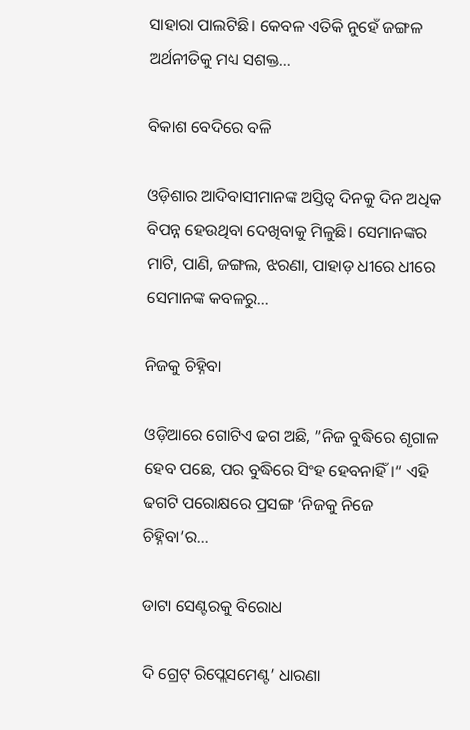ସାହାରା ପାଲଟିଛି। କେବଳ ଏତିକି ନୁହେଁ ଜଙ୍ଗଳ ଅର୍ଥନୀତିକୁ ମଧ୍ୟ ସଶକ୍ତ…

ବିକାଶ ବେଦିରେ ବଳି

ଓଡ଼ିଶାର ଆଦିବାସୀମାନଙ୍କ ଅସ୍ତିତ୍ୱ ଦିନକୁ ଦିନ ଅଧିକ ବିପନ୍ନ ହେଉଥିବା ଦେଖିବାକୁ ମିଳୁଛି। ସେମାନଙ୍କର ମାଟି, ପାଣି, ଜଙ୍ଗଲ, ଝରଣା, ପାହାଡ଼ ଧୀରେ ଧୀରେ ସେମାନଙ୍କ କବଳରୁ…

ନିଜକୁ ଚିହ୍ନିବା

ଓଡ଼ିଆରେ ଗୋଟିଏ ଢଗ ଅଛି, ”ନିଜ ବୁଦ୍ଧିରେ ଶୃଗାଳ ହେବ ପଛେ, ପର ବୁଦ୍ଧିରେ ସିଂହ ହେବନାହିଁ।“ ଏହି ଢଗଟି ପରୋକ୍ଷରେ ପ୍ରସଙ୍ଗ ‘ନିଜକୁ ନିଜେ ଚିହ୍ନିବା’ର…

ଡାଟା ସେଣ୍ଟରକୁ ବିରୋଧ

ଦି ଗ୍ରେଟ୍‌ ରିପ୍ଲେସମେଣ୍ଟ’ ଧାରଣା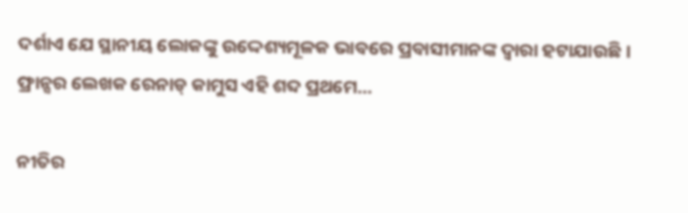ଦର୍ଶାଏ ଯେ ସ୍ଥାନୀୟ ଲୋକଙ୍କୁ ଉଦ୍ଦେଶ୍ୟମୂଳକ ଭାବରେ ପ୍ରବାସୀମାନଙ୍କ ଦ୍ୱାରା ହଟାଯାଉଛି। ଫ୍ରାନ୍ସର ଲେଖକ ରେନାଡ୍‌ କାମୁସ ଏହି ଶବ୍ଦ ପ୍ରଥମେ…

ନୀତିର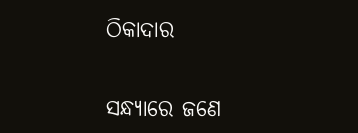ଠିକାଦାର

ସନ୍ଧ୍ୟାରେ ଜଣେ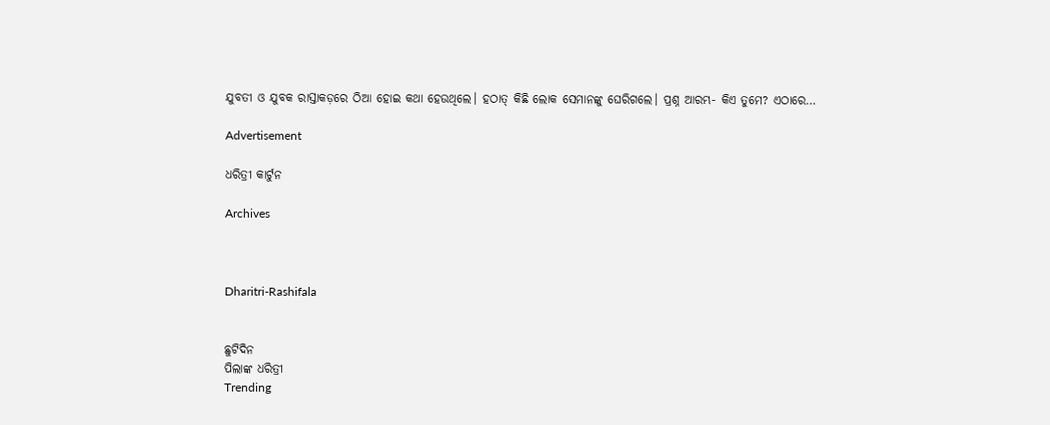ଯୁବତୀ ଓ ଯୁବକ ରାସ୍ତାକଡ଼ରେ ଠିଆ ହୋଇ କଥା ହେଉଥିଲେ। ହଠାତ୍‌ କିଛି ଲୋକ ସେମାନଙ୍କୁ ଘେରିଗଲେ। ପ୍ରଶ୍ନ ଆରମ୍ଭ- କିଏ ତୁମେ? ଏଠାରେ…

Advertisement

ଧରିତ୍ରୀ କାର୍ଟୁନ

Archives



Dharitri-Rashifala


ଛୁଟିଦିନ
ପିଲାଙ୍କ ଧରିତ୍ରୀ
Trending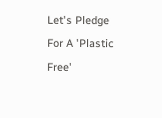Let's Pledge For A 'Plastic Free'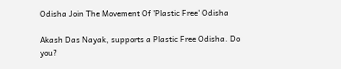Odisha Join The Movement Of 'Plastic Free' Odisha

Akash Das Nayak, supports a Plastic Free Odisha. Do you?